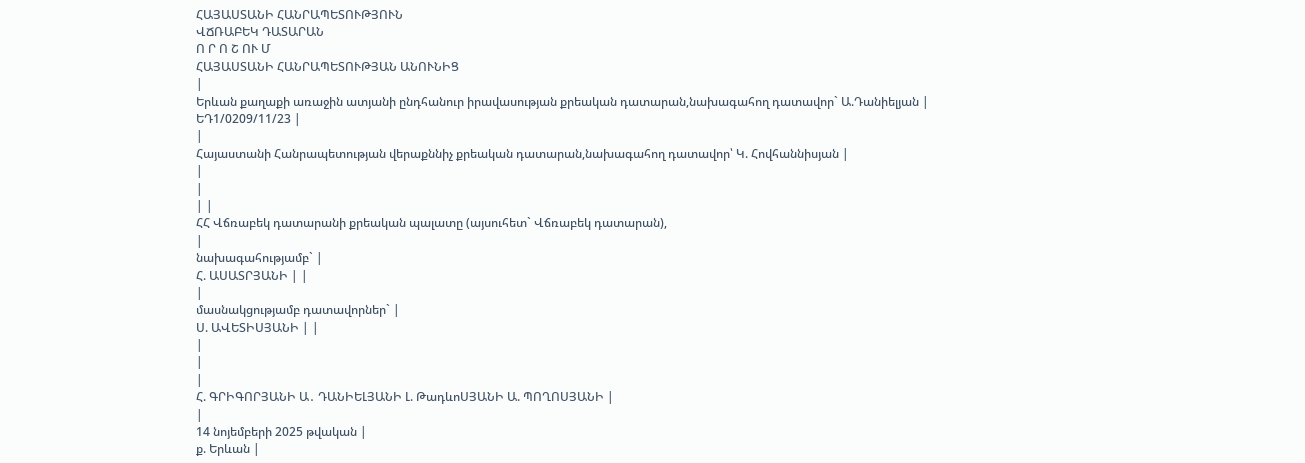ՀԱՅԱՍՏԱՆԻ ՀԱՆՐԱՊԵՏՈՒԹՅՈՒՆ
ՎՃՌԱԲԵԿ ԴԱՏԱՐԱՆ
Ո Ր Ո Շ ՈՒ Մ
ՀԱՅԱՍՏԱՆԻ ՀԱՆՐԱՊԵՏՈՒԹՅԱՆ ԱՆՈՒՆԻՑ
|
Երևան քաղաքի առաջին ատյանի ընդհանուր իրավասության քրեական դատարան,նախագահող դատավոր` Ա.Դանիելյան |
ԵԴ1/0209/11/23 |
|
Հայաստանի Հանրապետության վերաքննիչ քրեական դատարան,նախագահող դատավոր՝ Կ. Հովհաննիսյան |
|
|
| |
ՀՀ Վճռաբեկ դատարանի քրեական պալատը (այսուհետ` Վճռաբեկ դատարան),
|
նախագահությամբ` |
Հ. ԱՍԱՏՐՅԱՆԻ | |
|
մասնակցությամբ դատավորներ` |
Ս. ԱՎԵՏԻՍՅԱՆԻ | |
|
|
|
Հ. ԳՐԻԳՈՐՅԱՆԻ Ա․ ԴԱՆԻԵԼՅԱՆԻ Լ. ԹադևոՍՅԱՆԻ Ա. ՊՈՂՈՍՅԱՆԻ |
|
14 նոյեմբերի 2025 թվական |
ք. Երևան |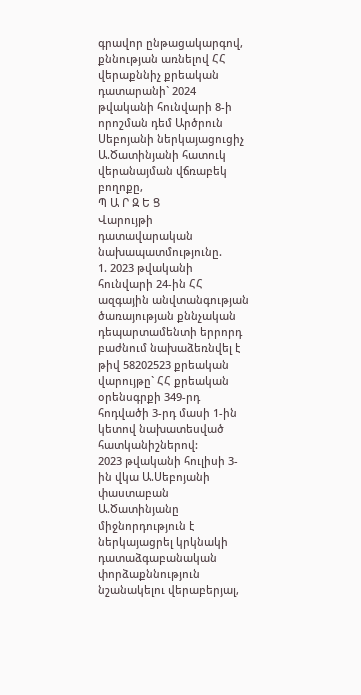գրավոր ընթացակարգով, քննության առնելով ՀՀ վերաքննիչ քրեական դատարանի` 2024 թվականի հունվարի 8-ի որոշման դեմ Արծրուն Սեբոյանի ներկայացուցիչ Ա.Ծատինյանի հատուկ վերանայման վճռաբեկ բողոքը,
Պ Ա Ր Զ Ե Ց
Վարույթի դատավարական նախապատմությունը.
1. 2023 թվականի հունվարի 24-ին ՀՀ ազգային անվտանգության ծառայության քննչական դեպարտամենտի երրորդ բաժնում նախաձեռնվել է թիվ 58202523 քրեական վարույթը` ՀՀ քրեական օրենսգրքի 349-րդ հոդվածի 3-րդ մասի 1-ին կետով նախատեսված հատկանիշներով:
2023 թվականի հուլիսի 3-ին վկա Ա.Սեբոյանի փաստաբան Ա.Ծատինյանը միջնորդություն է ներկայացրել կրկնակի դատաձգաբանական փորձաքննություն նշանակելու վերաբերյալ,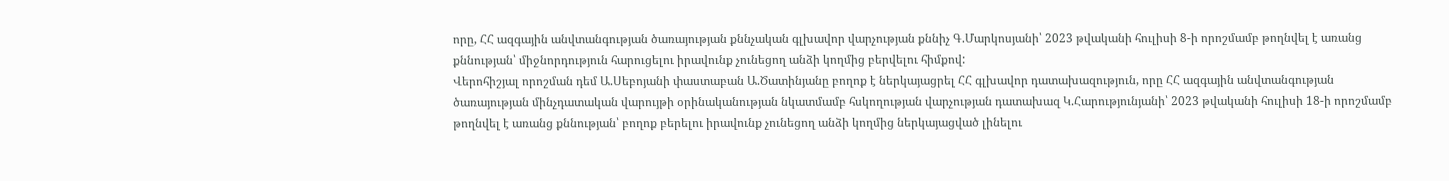որը, ՀՀ ազգային անվտանգության ծառայության քննչական գլխավոր վարչության քննիչ Գ.Մարկոսյանի՝ 2023 թվականի հուլիսի 8-ի որոշմամբ թողնվել է առանց քննության՝ միջնորդություն հարուցելու իրավունք չունեցող անձի կողմից բերվելու հիմքով:
Վերոհիշյալ որոշման դեմ Ա.Սեբոյանի փաստաբան Ա.Ծատինյանը բողոք է ներկայացրել ՀՀ գլխավոր դատախազություն, որը ՀՀ ազգային անվտանգության ծառայության մինչդատական վարույթի օրինականության նկատմամբ հսկողության վարչության դատախազ Կ.Հարությունյանի՝ 2023 թվականի հուլիսի 18-ի որոշմամբ թողնվել է առանց քննության՝ բողոք բերելու իրավունք չունեցող անձի կողմից ներկայացված լինելու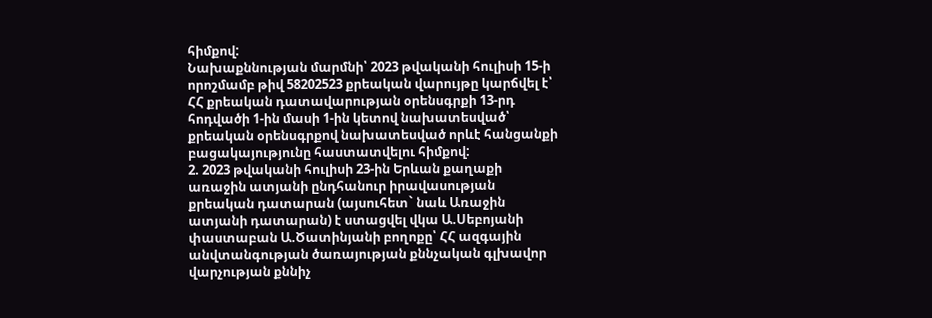հիմքով:
Նախաքննության մարմնի՝ 2023 թվականի հուլիսի 15-ի որոշմամբ թիվ 58202523 քրեական վարույթը կարճվել է՝ ՀՀ քրեական դատավարության օրենսգրքի 13-րդ հոդվածի 1-ին մասի 1-ին կետով նախատեսված՝ քրեական օրենսգրքով նախատեսված որևէ հանցանքի բացակայությունը հաստատվելու հիմքով:
2. 2023 թվականի հուլիսի 23-ին Երևան քաղաքի առաջին ատյանի ընդհանուր իրավասության քրեական դատարան (այսուհետ` նաև Առաջին ատյանի դատարան) է ստացվել վկա Ա.Սեբոյանի փաստաբան Ա.Ծատինյանի բողոքը՝ ՀՀ ազգային անվտանգության ծառայության քննչական գլխավոր վարչության քննիչ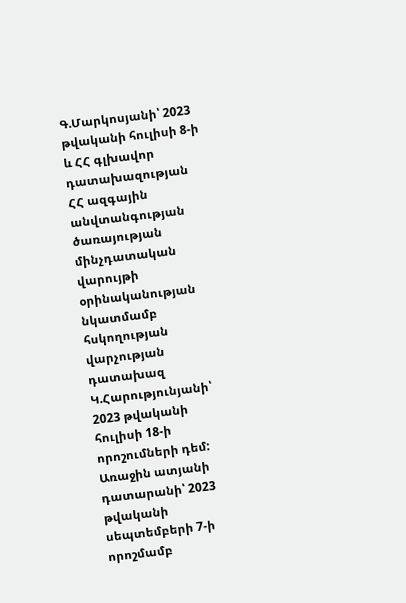Գ.Մարկոսյանի՝ 2023 թվականի հուլիսի 8-ի և ՀՀ գլխավոր դատախազության ՀՀ ազգային անվտանգության ծառայության մինչդատական վարույթի օրինականության նկատմամբ հսկողության վարչության դատախազ Կ.Հարությունյանի՝ 2023 թվականի հուլիսի 18-ի որոշումների դեմ:
Առաջին ատյանի դատարանի՝ 2023 թվականի սեպտեմբերի 7-ի որոշմամբ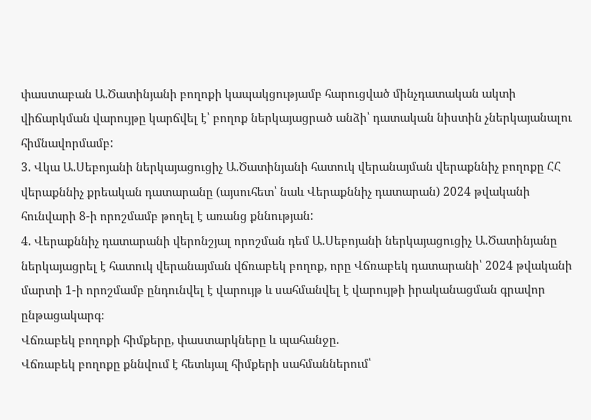փաստաբան Ա.Ծատինյանի բողոքի կապակցությամբ հարուցված մինչդատական ակտի վիճարկման վարույթը կարճվել է՝ բողոք ներկայացրած անձի՝ դատական նիստին չներկայանալու հիմնավորմամբ:
3. Վկա Ա.Սեբոյանի ներկայացուցիչ Ա.Ծատինյանի հատուկ վերանայման վերաքննիչ բողոքը ՀՀ վերաքննիչ քրեական դատարանը (այսուհետ՝ նաև Վերաքննիչ դատարան) 2024 թվականի հունվարի 8-ի որոշմամբ թողել է առանց քննության:
4. Վերաքննիչ դատարանի վերոնշյալ որոշման դեմ Ա.Սեբոյանի ներկայացուցիչ Ա.Ծատինյանը ներկայացրել է հատուկ վերանայման վճռաբեկ բողոք, որը Վճռաբեկ դատարանի՝ 2024 թվականի մարտի 1-ի որոշմամբ ընդունվել է վարույթ և սահմանվել է վարույթի իրականացման գրավոր ընթացակարգ։
Վճռաբեկ բողոքի հիմքերը, փաստարկները և պահանջը.
Վճռաբեկ բողոքը քննվում է հետևյալ հիմքերի սահմաններում՝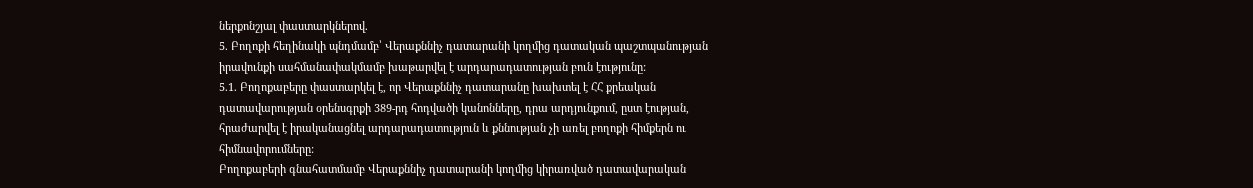ներքոնշյալ փաստարկներով.
5. Բողոքի հեղինակի պնդմամբ՝ Վերաքննիչ դատարանի կողմից դատական պաշտպանության իրավունքի սահմանափակմամբ խաթարվել է արդարադատության բուն էությունը:
5.1. Բողոքաբերը փաստարկել է, որ Վերաքննիչ դատարանը խախտել է ՀՀ քրեական դատավարության օրենսգրքի 389-րդ հոդվածի կանոնները, դրա արդյունքում, ըստ էության, հրաժարվել է իրականացնել արդարադատություն և քննության չի առել բողոքի հիմքերն ու հիմնավորումները:
Բողոքաբերի գնահատմամբ Վերաքննիչ դատարանի կողմից կիրառված դատավարական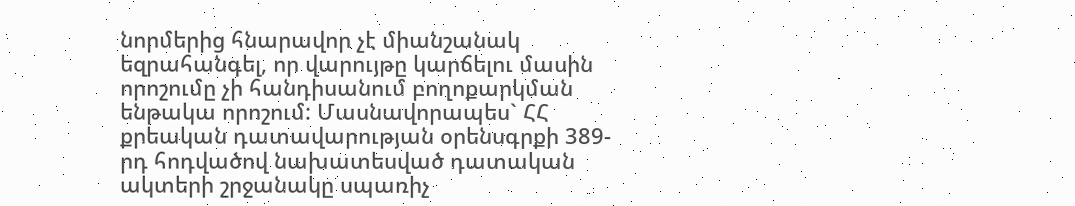նորմերից հնարավոր չէ միանշանակ եզրահանգել, որ վարույթը կարճելու մասին որոշումը չի հանդիսանում բողոքարկման ենթակա որոշում: Մասնավորապես` ՀՀ քրեական դատավարության օրենսգրքի 389-րդ հոդվածով նախատեսված դատական ակտերի շրջանակը սպառիչ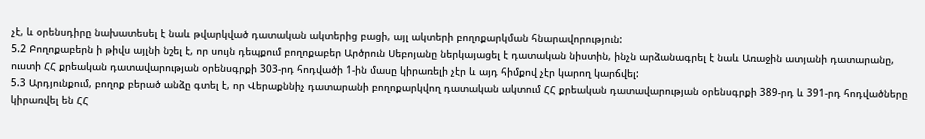չէ, և օրենսդիրը նախատեսել է նաև թվարկված դատական ակտերից բացի, այլ ակտերի բողոքարկման հնարավորություն:
5.2 Բողոքաբերն ի թիվս այլնի նշել է, որ սույն դեպքում բողոքաբեր Արծրուն Սեբոյանը ներկայացել է դատական նիստին, ինչն արձանագրել է նաև Առաջին ատյանի դատարանը, ուստի ՀՀ քրեական դատավարության օրենսգրքի 303-րդ հոդվածի 1-ին մասը կիրառելի չէր և այդ հիմքով չէր կարող կարճվել:
5.3 Արդյունքում, բողոք բերած անձը գտել է, որ Վերաքննիչ դատարանի բողոքարկվող դատական ակտում ՀՀ քրեական դատավարության օրենսգրքի 389-րդ և 391-րդ հոդվածները կիրառվել են ՀՀ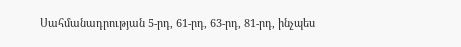Սահմանադրության 5-րդ, 61-րդ, 63-րդ, 81-րդ, ինչպես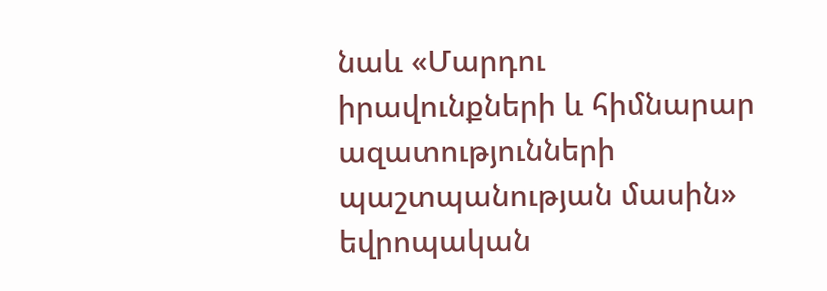նաև «Մարդու իրավունքների և հիմնարար ազատությունների պաշտպանության մասին» եվրոպական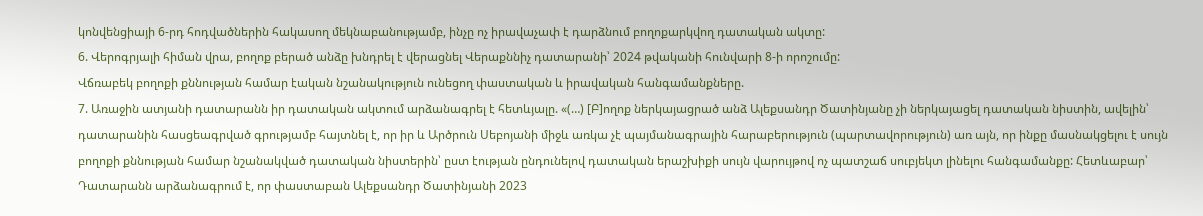կոնվենցիայի 6-րդ հոդվածներին հակասող մեկնաբանությամբ, ինչը ոչ իրավաչափ է դարձնում բողոքարկվող դատական ակտը:
6. Վերոգրյալի հիման վրա, բողոք բերած անձը խնդրել է վերացնել Վերաքննիչ դատարանի՝ 2024 թվականի հունվարի 8-ի որոշումը:
Վճռաբեկ բողոքի քննության համար էական նշանակություն ունեցող փաստական և իրավական հանգամանքները.
7. Առաջին ատյանի դատարանն իր դատական ակտում արձանագրել է հետևյալը. «(…) [Բ]ողոք ներկայացրած անձ Ալեքսանդր Ծատինյանը չի ներկայացել դատական նիստին, ավելին՝ դատարանին հասցեագրված գրությամբ հայտնել է, որ իր և Արծրուն Սեբոյանի միջև առկա չէ պայմանագրային հարաբերություն (պարտավորություն) առ այն, որ ինքը մասնակցելու է սույն բողոքի քննության համար նշանակված դատական նիստերին՝ ըստ էության ընդունելով դատական երաշխիքի սույն վարույթով ոչ պատշաճ սուբյեկտ լինելու հանգամանքը: Հետևաբար՝ Դատարանն արձանագրում է, որ փաստաբան Ալեքսանդր Ծատինյանի 2023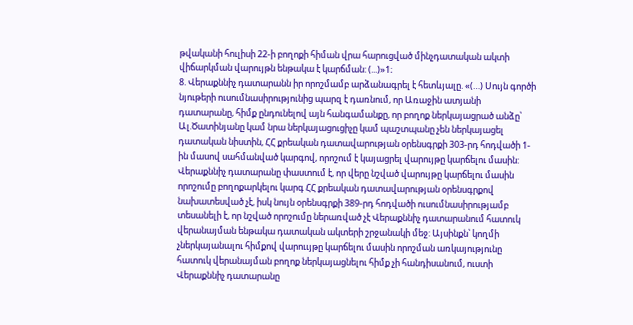թվականի հուլիսի 22-ի բողոքի հիման վրա հարուցված մինչդատական ակտի վիճարկման վարույթն ենթակա է կարճման: (...)»1։
8. Վերաքննիչ դատարանն իր որոշմամբ արձանագրել է հետևյալը. «(…) Սույն գործի նյութերի ուսումնասիրությունից պարզ է դառնում, որ Առաջին ատյանի դատարանը, հիմք ընդունելով այն հանգամանքը, որ բողոք ներկայացրած անձը՝ Ալ.Ծատինյանը կամ նրա ներկայացուցիչը կամ պաշտպանը չեն ներկայացել դատական նիստին, ՀՀ քրեական դատավարության օրենսգրքի 303-րդ հոդվածի 1-ին մասով սահմանված կարգով, որոշում է կայացրել վարույթը կարճելու մասին: Վերաքննիչ դատարանը փաստում է, որ վերը նշված վարույթը կարճելու մասին որոշումը բողոքարկելու կարգ ՀՀ քրեական դատավարության օրենսգրքով նախատեսված չէ, իսկ նույն օրենսգրքի 389-րդ հոդվածի ուսումնասիրությամբ տեսանելի է, որ նշված որոշումը ներառված չէ Վերաքննիչ դատարանում հատուկ վերանայման ենթակա դատական ակտերի շրջանակի մեջ: Այսինքն՝ կողմի չներկայանալու հիմքով վարոււյթը կարճելու մասին որոշման առկայությունը հատուկ վերանայման բողոք ներկայացնելու հիմք չի հանդիսանում, ուստի Վերաքննիչ դատարանը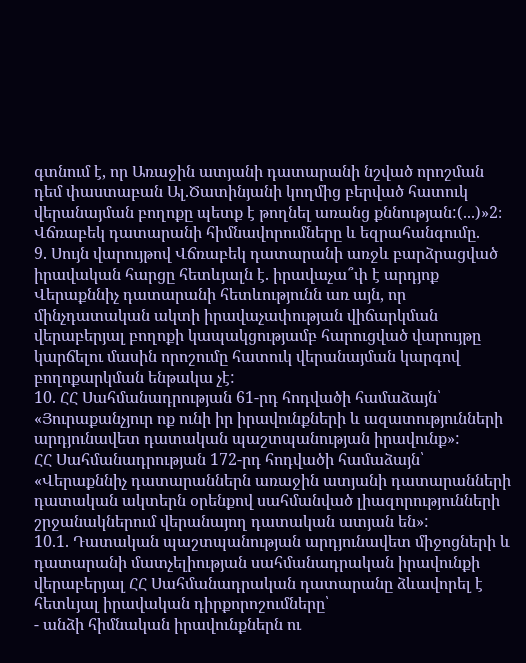գտնում է, որ Առաջին ատյանի դատարանի նշված որոշման դեմ փաստաբան Ալ.Ծատինյանի կողմից բերված հատուկ վերանայման բողոքը պետք է թողնել առանց քննության:(...)»2։
Վճռաբեկ դատարանի հիմնավորումները և եզրահանգումը.
9. Սույն վարույթով Վճռաբեկ դատարանի առջև բարձրացված իրավական հարցը հետևյալն է. իրավաչա՞փ է արդյոք Վերաքննիչ դատարանի հետևությունն առ այն, որ մինչդատական ակտի իրավաչափության վիճարկման վերաբերյալ բողոքի կապակցությամբ հարուցված վարույթը կարճելու մասին որոշումը հատուկ վերանայման կարգով բողոքարկման ենթակա չէ:
10. ՀՀ Սահմանադրության 61-րդ հոդվածի համաձայն՝ «Յուրաքանչյուր ոք ունի իր իրավունքների և ազատությունների արդյունավետ դատական պաշտպանության իրավունք»:
ՀՀ Սահմանադրության 172-րդ հոդվածի համաձայն՝ «Վերաքննիչ դատարաններն առաջին ատյանի դատարանների դատական ակտերն օրենքով սահմանված լիազորությունների շրջանակներում վերանայող դատական ատյան են»:
10.1. Դատական պաշտպանության արդյունավետ միջոցների և դատարանի մատչելիության սահմանադրական իրավունքի վերաբերյալ ՀՀ Սահմանադրական դատարանը ձևավորել է հետևյալ իրավական դիրքորոշումները՝
- անձի հիմնական իրավունքներն ու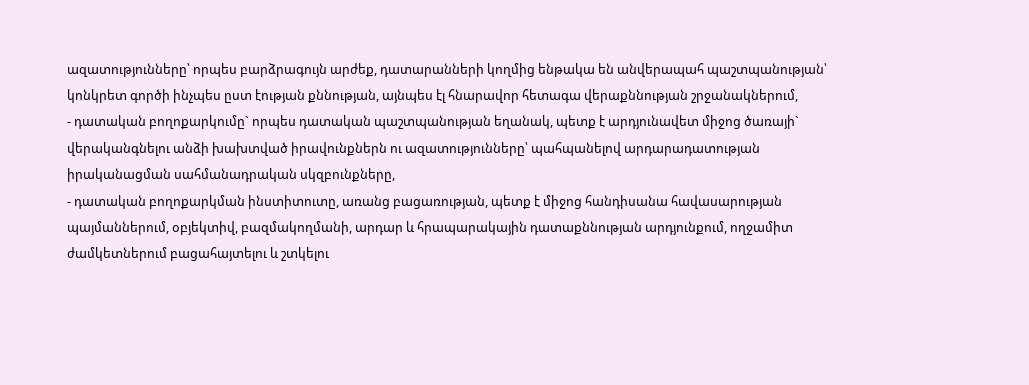ազատությունները՝ որպես բարձրագույն արժեք, դատարանների կողմից ենթակա են անվերապահ պաշտպանության՝ կոնկրետ գործի ինչպես ըստ էության քննության, այնպես էլ հնարավոր հետագա վերաքննության շրջանակներում,
- դատական բողոքարկումը` որպես դատական պաշտպանության եղանակ, պետք է արդյունավետ միջոց ծառայի` վերականգնելու անձի խախտված իրավունքներն ու ազատությունները՝ պահպանելով արդարադատության իրականացման սահմանադրական սկզբունքները,
- դատական բողոքարկման ինստիտուտը, առանց բացառության, պետք է միջոց հանդիսանա հավասարության պայմաններում, օբյեկտիվ, բազմակողմանի, արդար և հրապարակային դատաքննության արդյունքում, ողջամիտ ժամկետներում բացահայտելու և շտկելու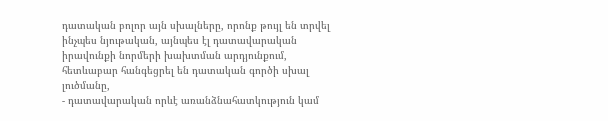դատական բոլոր այն սխալները, որոնք թույլ են տրվել ինչպես նյութական, այնպես էլ դատավարական իրավունքի նորմերի խախտման արդյունքում, հետևաբար հանգեցրել են դատական գործի սխալ լուծմանը,
- դատավարական որևէ առանձնահատկություն կամ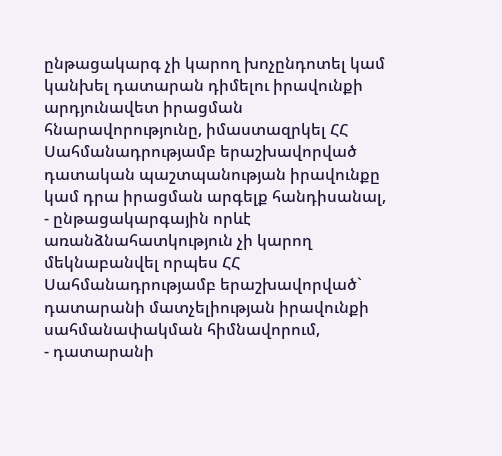ընթացակարգ չի կարող խոչընդոտել կամ կանխել դատարան դիմելու իրավունքի արդյունավետ իրացման հնարավորությունը, իմաստազրկել ՀՀ Սահմանադրությամբ երաշխավորված դատական պաշտպանության իրավունքը կամ դրա իրացման արգելք հանդիսանալ,
- ընթացակարգային որևէ առանձնահատկություն չի կարող մեկնաբանվել որպես ՀՀ Սահմանադրությամբ երաշխավորված` դատարանի մատչելիության իրավունքի սահմանափակման հիմնավորում,
- դատարանի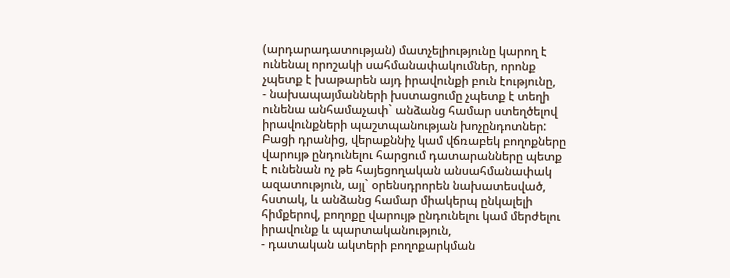(արդարադատության) մատչելիությունը կարող է ունենալ որոշակի սահմանափակումներ, որոնք չպետք է խաթարեն այդ իրավունքի բուն էությունը,
- նախապայմանների խստացումը չպետք է տեղի ունենա անհամաչափ` անձանց համար ստեղծելով իրավունքների պաշտպանության խոչընդոտներ: Բացի դրանից, վերաքննիչ կամ վճռաբեկ բողոքները վարույթ ընդունելու հարցում դատարանները պետք է ունենան ոչ թե հայեցողական անսահմանափակ ազատություն, այլ` օրենսդրորեն նախատեսված, հստակ, և անձանց համար միակերպ ընկալելի հիմքերով, բողոքը վարույթ ընդունելու կամ մերժելու իրավունք և պարտականություն,
- դատական ակտերի բողոքարկման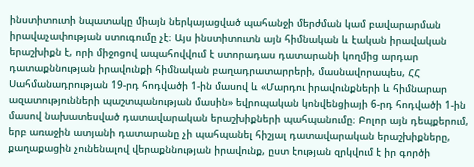ինստիտուտի նպատակը միայն ներկայացված պահանջի մերժման կամ բավարարման իրավաչափության ստուգումը չէ։ Այս ինստիտուտն այն հիմնական և էական իրավական երաշխիքն է, որի միջոցով ապահովվում է ստորադաս դատարանի կողմից արդար դատաքննության իրավունքի հիմնական բաղադրատարրերի, մասնավորապես, ՀՀ Սահմանադրության 19-րդ հոդվածի 1-ին մասով և «Մարդու իրավունքների և հիմնարար ազատությունների պաշտպանության մասին» եվրոպական կոնվենցիայի 6-րդ հոդվածի 1-ին մասով նախատեսված դատավարական երաշխիքների պահպանումը։ Բոլոր այն դեպքերում, երբ առաջին ատյանի դատարանը չի պահպանել հիշյալ դատավարական երաշխիքները, քաղաքացին չունենալով վերաքննության իրավունք, ըստ էության զրկվում է իր գործի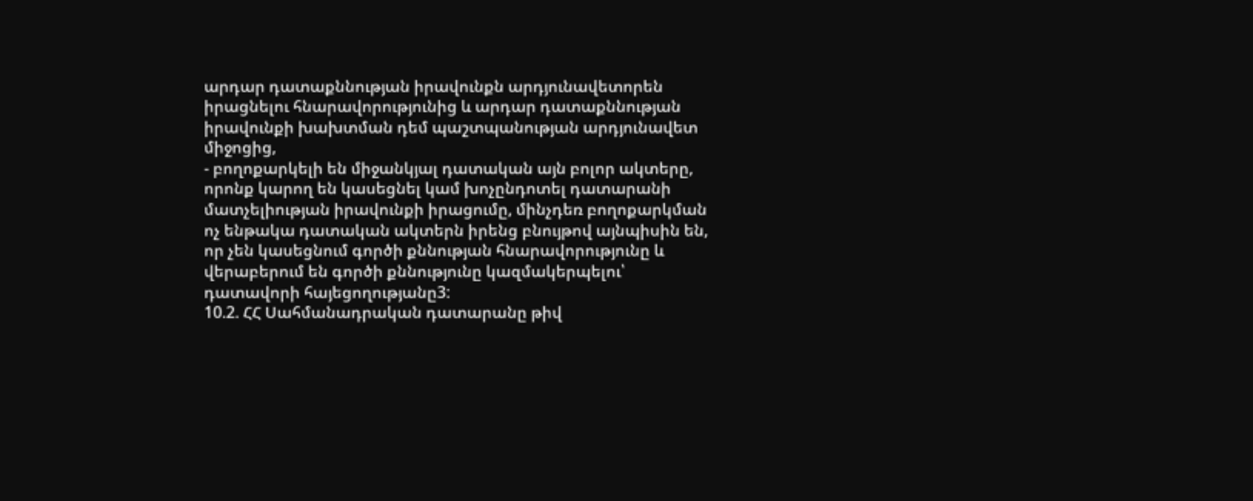արդար դատաքննության իրավունքն արդյունավետորեն իրացնելու հնարավորությունից և արդար դատաքննության իրավունքի խախտման դեմ պաշտպանության արդյունավետ միջոցից,
- բողոքարկելի են միջանկյալ դատական այն բոլոր ակտերը, որոնք կարող են կասեցնել կամ խոչընդոտել դատարանի մատչելիության իրավունքի իրացումը, մինչդեռ բողոքարկման ոչ ենթակա դատական ակտերն իրենց բնույթով այնպիսին են, որ չեն կասեցնում գործի քննության հնարավորությունը և վերաբերում են գործի քննությունը կազմակերպելու՝ դատավորի հայեցողությանը3:
10.2. ՀՀ Սահմանադրական դատարանը թիվ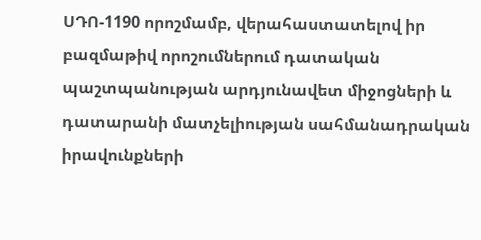ՍԴՈ-1190 որոշմամբ, վերահաստատելով իր բազմաթիվ որոշումներում դատական պաշտպանության արդյունավետ միջոցների և դատարանի մատչելիության սահմանադրական իրավունքների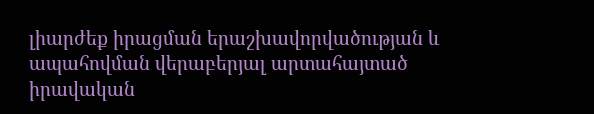լիարժեք իրացման երաշխավորվածության և ապահովման վերաբերյալ արտահայտած իրավական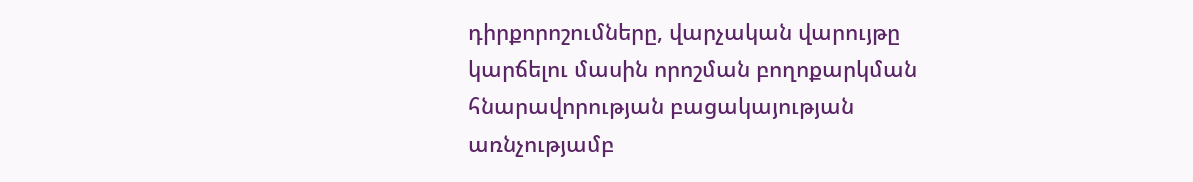դիրքորոշումները, վարչական վարույթը կարճելու մասին որոշման բողոքարկման հնարավորության բացակայության առնչությամբ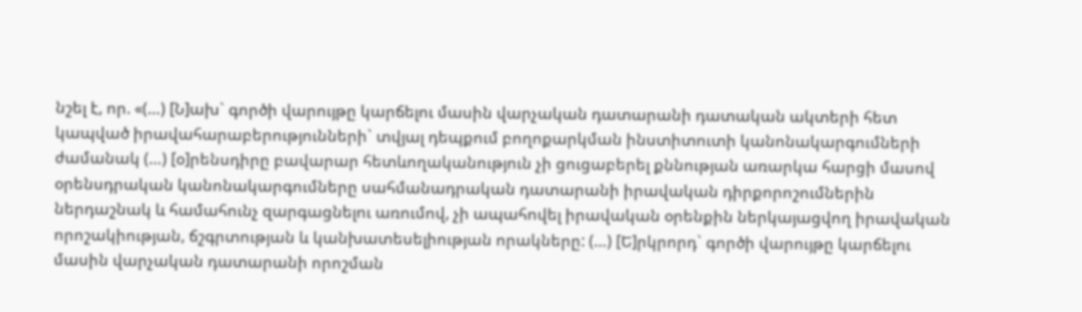նշել է, որ. «(…) [Ն]ախ` գործի վարույթը կարճելու մասին վարչական դատարանի դատական ակտերի հետ կապված իրավահարաբերությունների` տվյալ դեպքում բողոքարկման ինստիտուտի կանոնակարգումների ժամանակ (…) [օ]րենսդիրը բավարար հետևողականություն չի ցուցաբերել քննության առարկա հարցի մասով օրենսդրական կանոնակարգումները սահմանադրական դատարանի իրավական դիրքորոշումներին ներդաշնակ և համահունչ զարգացնելու առումով, չի ապահովել իրավական օրենքին ներկայացվող իրավական որոշակիության, ճշգրտության և կանխատեսելիության որակները: (…) [Ե]րկրորդ` գործի վարույթը կարճելու մասին վարչական դատարանի որոշման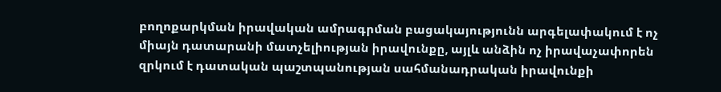բողոքարկման իրավական ամրագրման բացակայությունն արգելափակում է ոչ միայն դատարանի մատչելիության իրավունքը, այլև անձին ոչ իրավաչափորեն զրկում է դատական պաշտպանության սահմանադրական իրավունքի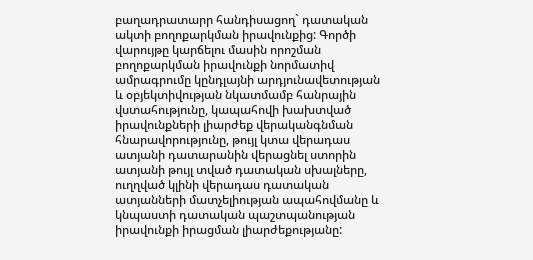բաղադրատարր հանդիսացող` դատական ակտի բողոքարկման իրավունքից: Գործի վարույթը կարճելու մասին որոշման բողոքարկման իրավունքի նորմատիվ ամրագրումը կընդլայնի արդյունավետության և օբյեկտիվության նկատմամբ հանրային վստահությունը, կապահովի խախտված իրավունքների լիարժեք վերականգնման հնարավորությունը, թույլ կտա վերադաս ատյանի դատարանին վերացնել ստորին ատյանի թույլ տված դատական սխալները, ուղղված կլինի վերադաս դատական ատյանների մատչելիության ապահովմանը և կնպաստի դատական պաշտպանության իրավունքի իրացման լիարժեքությանը: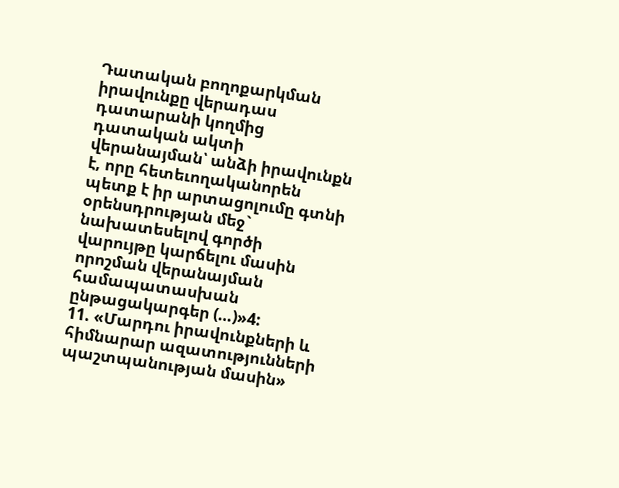Դատական բողոքարկման իրավունքը վերադաս դատարանի կողմից դատական ակտի վերանայման՝ անձի իրավունքն է, որը հետեւողականորեն պետք է իր արտացոլումը գտնի օրենսդրության մեջ` նախատեսելով գործի վարույթը կարճելու մասին որոշման վերանայման համապատասխան ընթացակարգեր (…)»4:
11. «Մարդու իրավունքների և հիմնարար ազատությունների պաշտպանության մասին»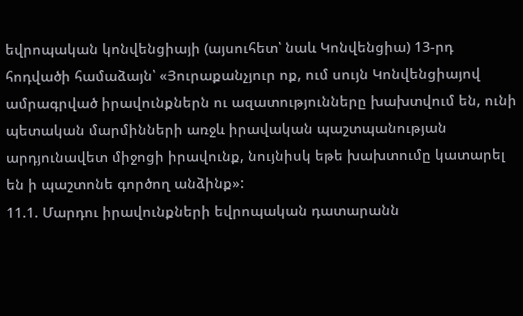եվրոպական կոնվենցիայի (այսուհետ՝ նաև Կոնվենցիա) 13-րդ հոդվածի համաձայն՝ «Յուրաքանչյուր ոք, ում սույն Կոնվենցիայով ամրագրված իրավունքներն ու ազատությունները խախտվում են, ունի պետական մարմինների առջև իրավական պաշտպանության արդյունավետ միջոցի իրավունք, նույնիսկ եթե խախտումը կատարել են ի պաշտոնե գործող անձինք»:
11.1. Մարդու իրավունքների եվրոպական դատարանն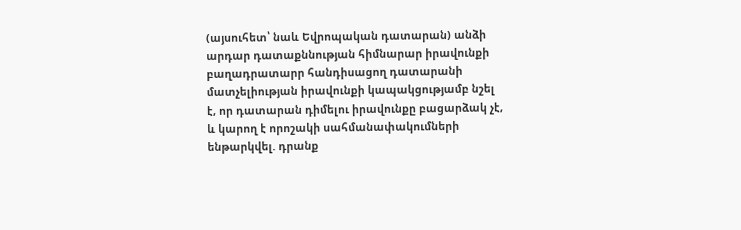(այսուհետ՝ նաև Եվրոպական դատարան) անձի արդար դատաքննության հիմնարար իրավունքի բաղադրատարր հանդիսացող դատարանի մատչելիության իրավունքի կապակցությամբ նշել է, որ դատարան դիմելու իրավունքը բացարձակ չէ, և կարող է որոշակի սահմանափակումների ենթարկվել. դրանք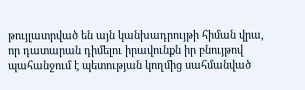թույլատրված են այն կանխադրույթի հիման վրա, որ դատարան դիմելու իրավունքն իր բնույթով պահանջում է պետության կողմից սահմանված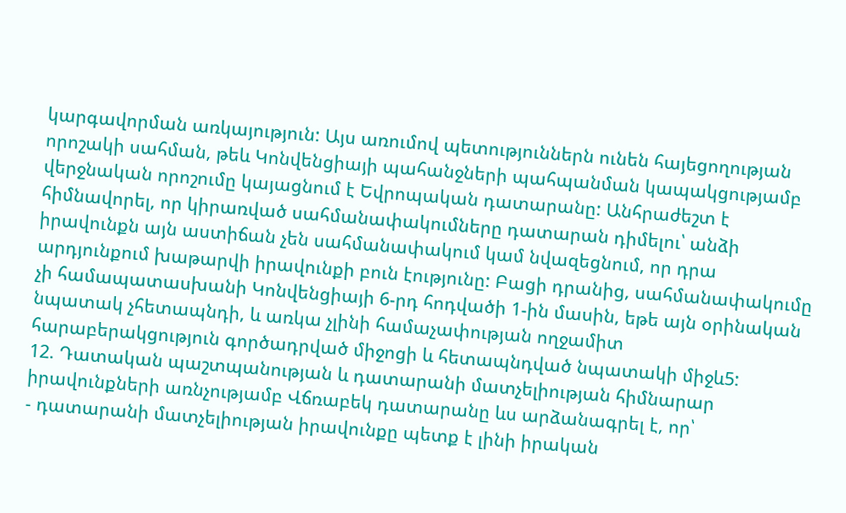կարգավորման առկայություն: Այս առումով պետություններն ունեն հայեցողության որոշակի սահման, թեև Կոնվենցիայի պահանջների պահպանման կապակցությամբ վերջնական որոշումը կայացնում է Եվրոպական դատարանը: Անհրաժեշտ է հիմնավորել, որ կիրառված սահմանափակումները դատարան դիմելու՝ անձի իրավունքն այն աստիճան չեն սահմանափակում կամ նվազեցնում, որ դրա արդյունքում խաթարվի իրավունքի բուն էությունը: Բացի դրանից, սահմանափակումը չի համապատասխանի Կոնվենցիայի 6-րդ հոդվածի 1-ին մասին, եթե այն օրինական նպատակ չհետապնդի, և առկա չլինի համաչափության ողջամիտ հարաբերակցություն գործադրված միջոցի և հետապնդված նպատակի միջև5:
12. Դատական պաշտպանության և դատարանի մատչելիության հիմնարար իրավունքների առնչությամբ Վճռաբեկ դատարանը ևս արձանագրել է, որ՝
- դատարանի մատչելիության իրավունքը պետք է լինի իրական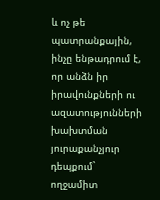և ոչ թե պատրանքային, ինչը ենթադրում է, որ անձն իր իրավունքների ու ազատությունների խախտման յուրաքանչյուր դեպքում` ողջամիտ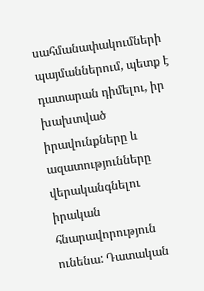սահմանափակումների պայմաններում, պետք է դատարան դիմելու, իր խախտված իրավունքները և ազատությունները վերականգնելու իրական հնարավորություն ունենա: Դատական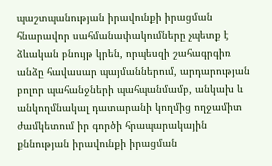պաշտպանության իրավունքի իրացման հնարավոր սահմանափակումները չպետք է ձևական բնույթ կրեն, որպեսզի շահագրգիռ անձը հավասար պայմաններում, արդարության բոլոր պահանջների պահպանմամբ, անկախ և անկողմնակալ դատարանի կողմից ողջամիտ ժամկետում իր գործի հրապարակային քննության իրավունքի իրացման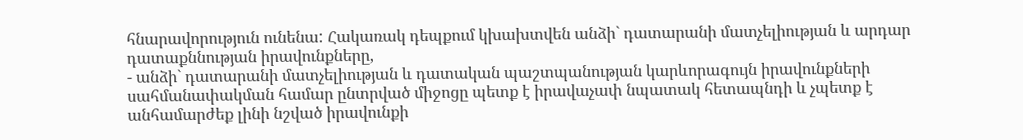հնարավորություն ունենա: Հակառակ դեպքում կխախտվեն անձի` դատարանի մատչելիության և արդար դատաքննության իրավունքները,
- անձի` դատարանի մատչելիության և դատական պաշտպանության կարևորագույն իրավունքների սահմանափակման համար ընտրված միջոցը պետք է իրավաչափ նպատակ հետապնդի և չպետք է անհամարժեք լինի նշված իրավունքի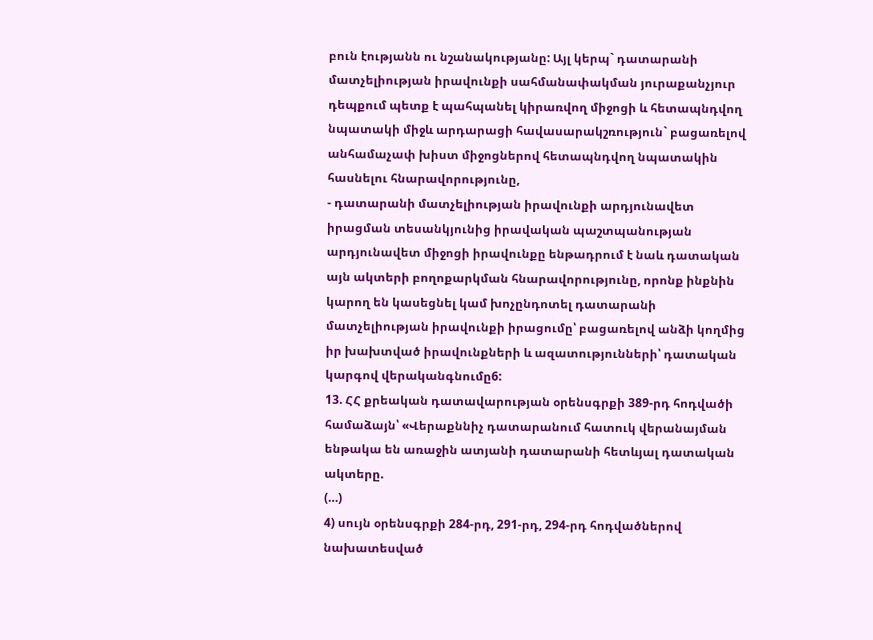բուն էությանն ու նշանակությանը: Այլ կերպ` դատարանի մատչելիության իրավունքի սահմանափակման յուրաքանչյուր դեպքում պետք է պահպանել կիրառվող միջոցի և հետապնդվող նպատակի միջև արդարացի հավասարակշռություն` բացառելով անհամաչափ խիստ միջոցներով հետապնդվող նպատակին հասնելու հնարավորությունը,
- դատարանի մատչելիության իրավունքի արդյունավետ իրացման տեսանկյունից իրավական պաշտպանության արդյունավետ միջոցի իրավունքը ենթադրում է նաև դատական այն ակտերի բողոքարկման հնարավորությունը, որոնք ինքնին կարող են կասեցնել կամ խոչընդոտել դատարանի մատչելիության իրավունքի իրացումը՝ բացառելով անձի կողմից իր խախտված իրավունքների և ազատությունների՝ դատական կարգով վերականգնումը6:
13. ՀՀ քրեական դատավարության օրենսգրքի 389-րդ հոդվածի համաձայն՝ «Վերաքննիչ դատարանում հատուկ վերանայման ենթակա են առաջին ատյանի դատարանի հետևյալ դատական ակտերը.
(…)
4) սույն օրենսգրքի 284-րդ, 291-րդ, 294-րդ հոդվածներով նախատեսված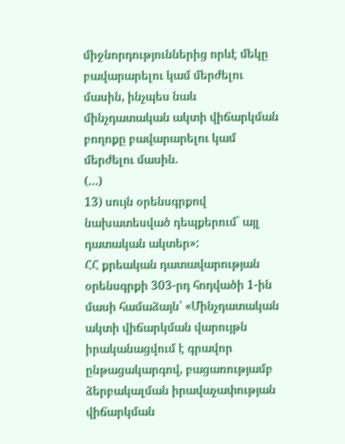միջնորդություններից որևէ մեկը բավարարելու կամ մերժելու մասին, ինչպես նաև մինչդատական ակտի վիճարկման բողոքը բավարարելու կամ մերժելու մասին.
(…)
13) սույն օրենսգրքով նախատեսված դեպքերում` այլ դատական ակտեր»:
ՀՀ քրեական դատավարության օրենսգրքի 303-րդ հոդվածի 1-ին մասի համաձայն՝ «Մինչդատական ակտի վիճարկման վարույթն իրականացվում է գրավոր ընթացակարգով, բացառությամբ ձերբակալման իրավաչափության վիճարկման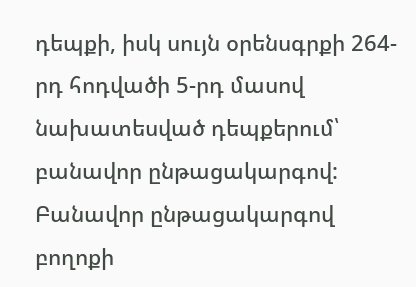դեպքի, իսկ սույն օրենսգրքի 264-րդ հոդվածի 5-րդ մասով նախատեսված դեպքերում՝ բանավոր ընթացակարգով: Բանավոր ընթացակարգով բողոքի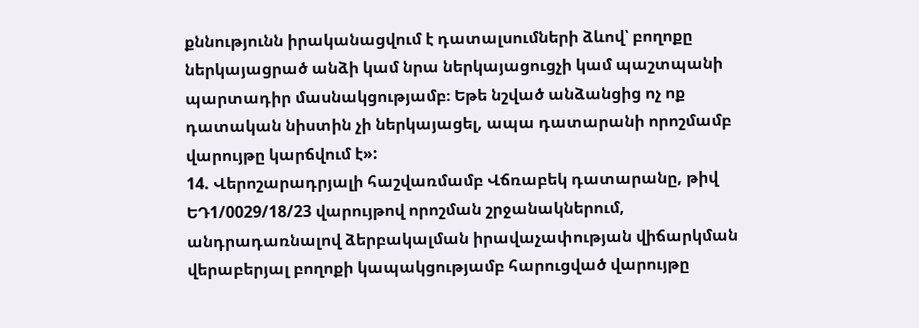քննությունն իրականացվում է դատալսումների ձևով՝ բողոքը ներկայացրած անձի կամ նրա ներկայացուցչի կամ պաշտպանի պարտադիր մասնակցությամբ։ Եթե նշված անձանցից ոչ ոք դատական նիստին չի ներկայացել, ապա դատարանի որոշմամբ վարույթը կարճվում է»:
14. Վերոշարադրյալի հաշվառմամբ Վճռաբեկ դատարանը, թիվ ԵԴ1/0029/18/23 վարույթով որոշման շրջանակներում, անդրադառնալով ձերբակալման իրավաչափության վիճարկման վերաբերյալ բողոքի կապակցությամբ հարուցված վարույթը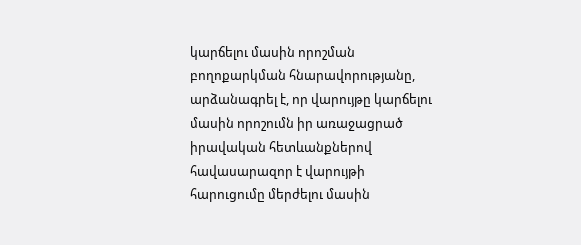կարճելու մասին որոշման բողոքարկման հնարավորությանը, արձանագրել է, որ վարույթը կարճելու մասին որոշումն իր առաջացրած իրավական հետևանքներով հավասարազոր է վարույթի հարուցումը մերժելու մասին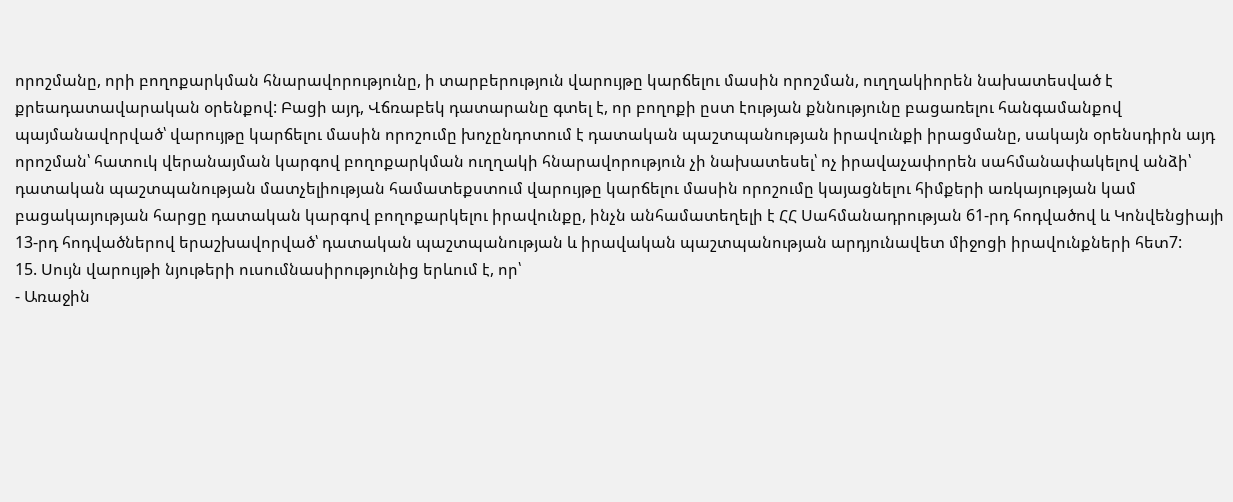որոշմանը, որի բողոքարկման հնարավորությունը, ի տարբերություն վարույթը կարճելու մասին որոշման, ուղղակիորեն նախատեսված է քրեադատավարական օրենքով: Բացի այդ, Վճռաբեկ դատարանը գտել է, որ բողոքի ըստ էության քննությունը բացառելու հանգամանքով պայմանավորված՝ վարույթը կարճելու մասին որոշումը խոչընդոտում է դատական պաշտպանության իրավունքի իրացմանը, սակայն օրենսդիրն այդ որոշման՝ հատուկ վերանայման կարգով բողոքարկման ուղղակի հնարավորություն չի նախատեսել՝ ոչ իրավաչափորեն սահմանափակելով անձի՝ դատական պաշտպանության մատչելիության համատեքստում վարույթը կարճելու մասին որոշումը կայացնելու հիմքերի առկայության կամ բացակայության հարցը դատական կարգով բողոքարկելու իրավունքը, ինչն անհամատեղելի է ՀՀ Սահմանադրության 61-րդ հոդվածով և Կոնվենցիայի 13-րդ հոդվածներով երաշխավորված՝ դատական պաշտպանության և իրավական պաշտպանության արդյունավետ միջոցի իրավունքների հետ7:
15. Սույն վարույթի նյութերի ուսումնասիրությունից երևում է, որ՝
- Առաջին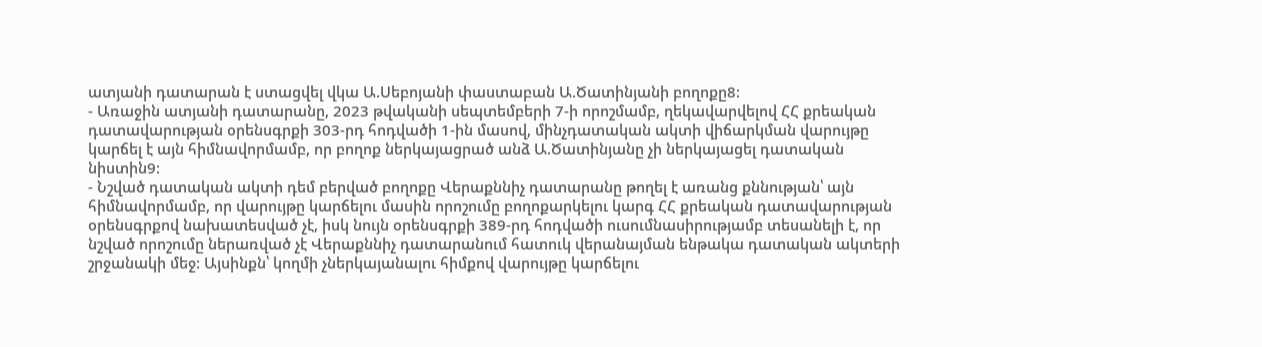ատյանի դատարան է ստացվել վկա Ա.Սեբոյանի փաստաբան Ա.Ծատինյանի բողոքը8:
- Առաջին ատյանի դատարանը, 2023 թվականի սեպտեմբերի 7-ի որոշմամբ, ղեկավարվելով ՀՀ քրեական դատավարության օրենսգրքի 303-րդ հոդվածի 1-ին մասով, մինչդատական ակտի վիճարկման վարույթը կարճել է այն հիմնավորմամբ, որ բողոք ներկայացրած անձ Ա.Ծատինյանը չի ներկայացել դատական նիստին9:
- Նշված դատական ակտի դեմ բերված բողոքը Վերաքննիչ դատարանը թողել է առանց քննության՝ այն հիմնավորմամբ, որ վարույթը կարճելու մասին որոշումը բողոքարկելու կարգ ՀՀ քրեական դատավարության օրենսգրքով նախատեսված չէ, իսկ նույն օրենսգրքի 389-րդ հոդվածի ուսումնասիրությամբ տեսանելի է, որ նշված որոշումը ներառված չէ Վերաքննիչ դատարանում հատուկ վերանայման ենթակա դատական ակտերի շրջանակի մեջ: Այսինքն՝ կողմի չներկայանալու հիմքով վարույթը կարճելու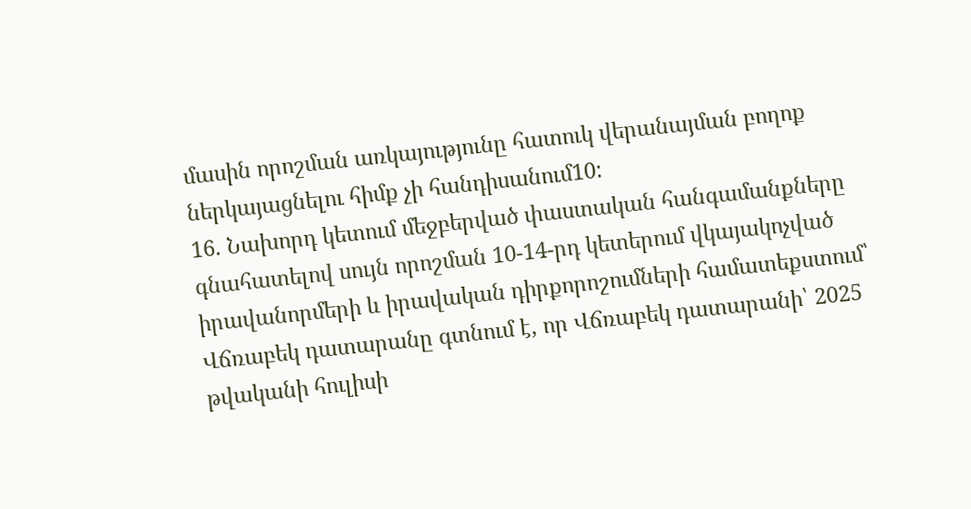մասին որոշման առկայությունը հատուկ վերանայման բողոք ներկայացնելու հիմք չի հանդիսանում10:
16. Նախորդ կետում մեջբերված փաստական հանգամանքները գնահատելով սույն որոշման 10-14-րդ կետերում վկայակոչված իրավանորմերի և իրավական դիրքորոշումների համատեքստում՝ Վճռաբեկ դատարանը գտնում է, որ Վճռաբեկ դատարանի՝ 2025 թվականի հուլիսի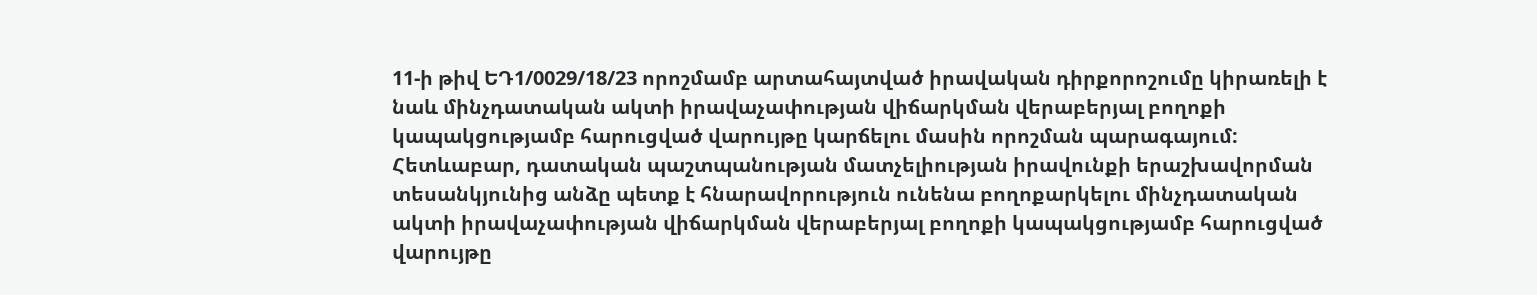11-ի թիվ ԵԴ1/0029/18/23 որոշմամբ արտահայտված իրավական դիրքորոշումը կիրառելի է նաև մինչդատական ակտի իրավաչափության վիճարկման վերաբերյալ բողոքի կապակցությամբ հարուցված վարույթը կարճելու մասին որոշման պարագայում: Հետևաբար, դատական պաշտպանության մատչելիության իրավունքի երաշխավորման տեսանկյունից անձը պետք է հնարավորություն ունենա բողոքարկելու մինչդատական ակտի իրավաչափության վիճարկման վերաբերյալ բողոքի կապակցությամբ հարուցված վարույթը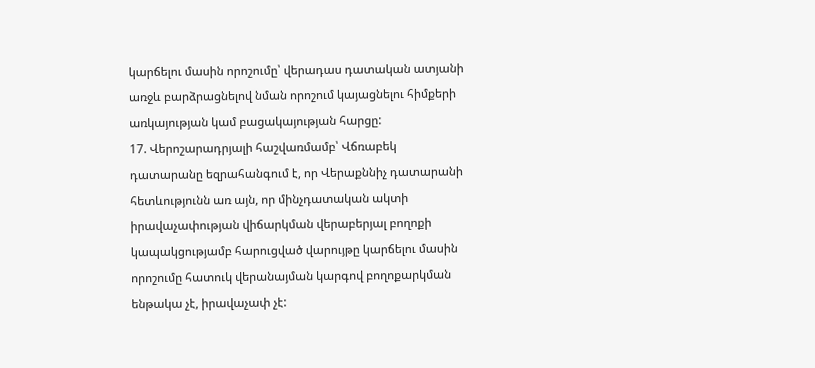կարճելու մասին որոշումը՝ վերադաս դատական ատյանի առջև բարձրացնելով նման որոշում կայացնելու հիմքերի առկայության կամ բացակայության հարցը:
17. Վերոշարադրյալի հաշվառմամբ՝ Վճռաբեկ դատարանը եզրահանգում է, որ Վերաքննիչ դատարանի հետևությունն առ այն, որ մինչդատական ակտի իրավաչափության վիճարկման վերաբերյալ բողոքի կապակցությամբ հարուցված վարույթը կարճելու մասին որոշումը հատուկ վերանայման կարգով բողոքարկման ենթակա չէ, իրավաչափ չէ: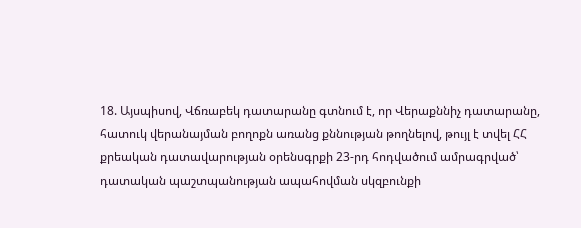18. Այսպիսով, Վճռաբեկ դատարանը գտնում է, որ Վերաքննիչ դատարանը, հատուկ վերանայման բողոքն առանց քննության թողնելով, թույլ է տվել ՀՀ քրեական դատավարության օրենսգրքի 23-րդ հոդվածում ամրագրված՝ դատական պաշտպանության ապահովման սկզբունքի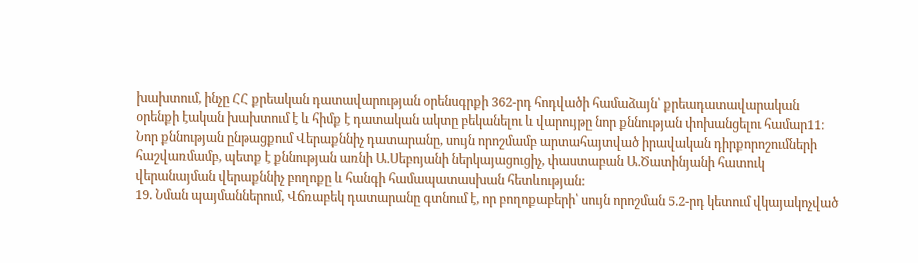խախտում, ինչը ՀՀ քրեական դատավարության օրենսգրքի 362-րդ հոդվածի համաձայն՝ քրեադատավարական օրենքի էական խախտում է և հիմք է դատական ակտը բեկանելու և վարույթը նոր քննության փոխանցելու համար11։
Նոր քննության ընթացքում Վերաքննիչ դատարանը, սույն որոշմամբ արտահայտված իրավական դիրքորոշումների հաշվառմամբ, պետք է քննության առնի Ա.Սեբոյանի ներկայացուցիչ, փաստաբան Ա.Ծատինյանի հատուկ վերանայման վերաքննիչ բողոքը և հանգի համապատասխան հետևության:
19. Նման պայմաններում, Վճռաբեկ դատարանը գտնում է, որ բողոքաբերի՝ սույն որոշման 5.2-րդ կետում վկայակոչված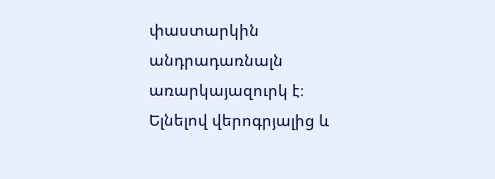փաստարկին անդրադառնալն առարկայազուրկ է։
Ելնելով վերոգրյալից և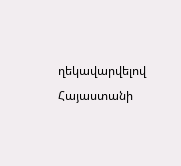ղեկավարվելով Հայաստանի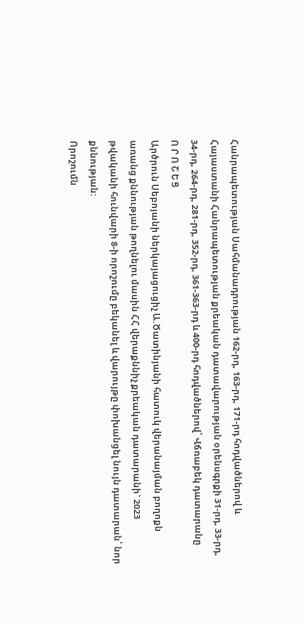Հանրապետության Սահմանադրության 162-րդ, 163-րդ, 171-րդ հոդվածներով և Հայաստանի Հանրապետության քրեական դատավարության օրենսգրքի 31-րդ, 33-րդ, 34-րդ, 264-րդ, 281-րդ, 352-րդ, 361-363-րդ և 400-րդ հոդվածներով՝ Վճռաբեկ դատարանը
Ո Ր Ո Շ Ե Ց
Արծրուն Սեբոյանի ներկայացուցիչ Ա.Ծատինյանի հատուկ վերանայման բողոքն առանց քննության թողնելու մասին ՀՀ վերաքննիչ քրեական դատարանի` 2023 թվականի հունվարի 8-ի որոշումը բեկանել և վարույթը փոխանցել նույն դատարան՝ նոր քննության:
Որոշումն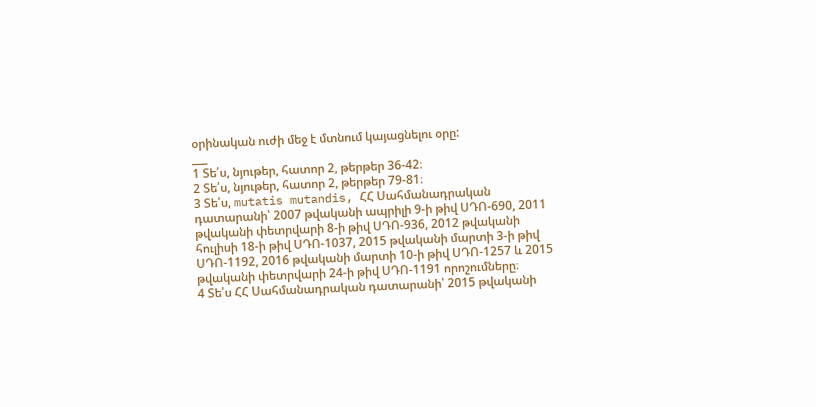օրինական ուժի մեջ է մտնում կայացնելու օրը:
___
1 Տե՛ս, նյութեր, հատոր 2, թերթեր 36-42։
2 Տե՛ս, նյութեր, հատոր 2, թերթեր 79-81։
3 Տե՛ս, mutatis mutandis, ՀՀ Սահմանադրական դատարանի՝ 2007 թվականի ապրիլի 9-ի թիվ ՍԴՈ-690, 2011 թվականի փետրվարի 8-ի թիվ ՍԴՈ-936, 2012 թվականի հուլիսի 18-ի թիվ ՍԴՈ-1037, 2015 թվականի մարտի 3-ի թիվ ՍԴՈ-1192, 2016 թվականի մարտի 10-ի թիվ ՍԴՈ-1257 և 2015 թվականի փետրվարի 24-ի թիվ ՍԴՈ-1191 որոշումները։
4 Տե՛ս ՀՀ Սահմանադրական դատարանի՝ 2015 թվականի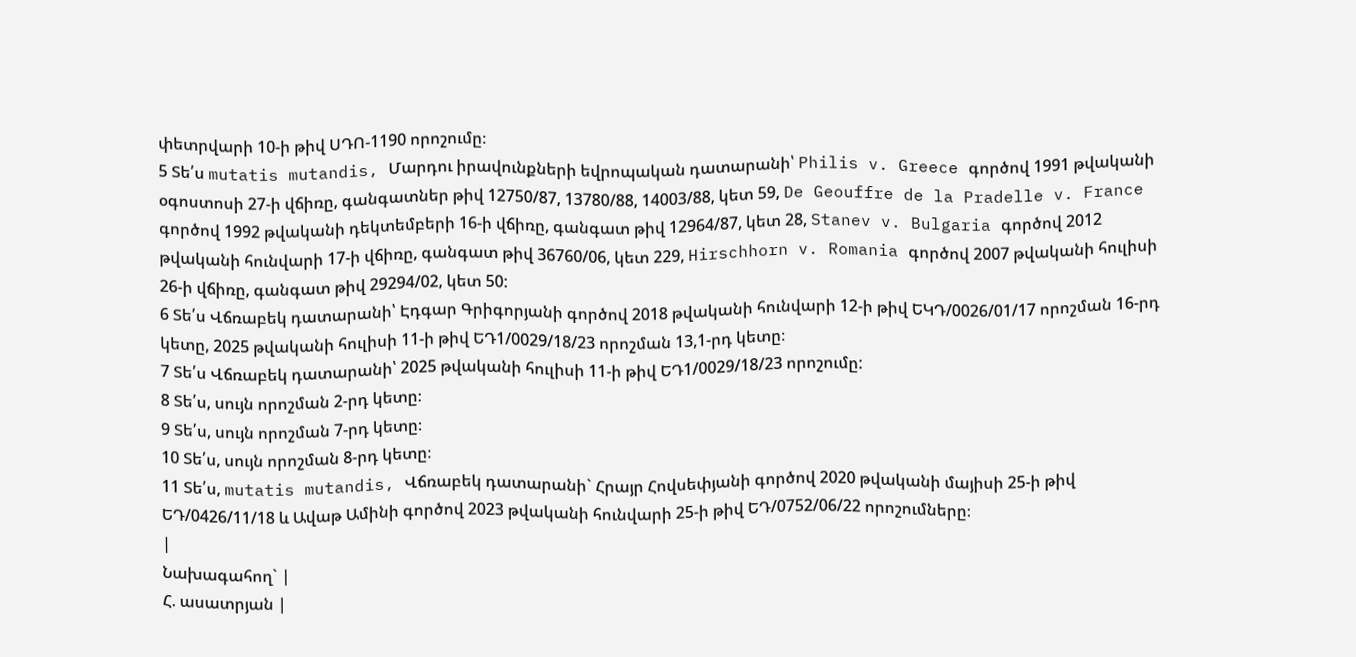փետրվարի 10-ի թիվ ՍԴՈ-1190 որոշումը։
5 Տե՛ս mutatis mutandis, Մարդու իրավունքների եվրոպական դատարանի՝ Philis v. Greece գործով 1991 թվականի օգոստոսի 27-ի վճիռը, գանգատներ թիվ 12750/87, 13780/88, 14003/88, կետ 59, De Geouffre de la Pradelle v. France գործով 1992 թվականի դեկտեմբերի 16-ի վճիռը, գանգատ թիվ 12964/87, կետ 28, Stanev v. Bulgaria գործով 2012 թվականի հունվարի 17-ի վճիռը, գանգատ թիվ 36760/06, կետ 229, Hirschhorn v. Romania գործով 2007 թվականի հուլիսի 26-ի վճիռը, գանգատ թիվ 29294/02, կետ 50:
6 Տե՛ս Վճռաբեկ դատարանի՝ Էդգար Գրիգորյանի գործով 2018 թվականի հունվարի 12-ի թիվ ԵԿԴ/0026/01/17 որոշման 16-րդ կետը, 2025 թվականի հուլիսի 11-ի թիվ ԵԴ1/0029/18/23 որոշման 13,1-րդ կետը։
7 Տե՛ս Վճռաբեկ դատարանի՝ 2025 թվականի հուլիսի 11-ի թիվ ԵԴ1/0029/18/23 որոշումը:
8 Տե՛ս, սույն որոշման 2-րդ կետը։
9 Տե՛ս, սույն որոշման 7-րդ կետը։
10 Տե՛ս, սույն որոշման 8-րդ կետը։
11 Տե՛ս, mutatis mutandis, Վճռաբեկ դատարանի` Հրայր Հովսեփյանի գործով 2020 թվականի մայիսի 25-ի թիվ ԵԴ/0426/11/18 և Ավաթ Ամինի գործով 2023 թվականի հունվարի 25-ի թիվ ԵԴ/0752/06/22 որոշումները։
|
Նախագահող` |
Հ. ասատրյան |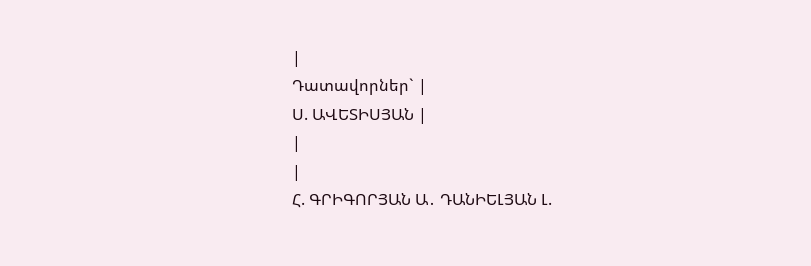|
Դատավորներ` |
Ս. ԱՎԵՏԻՍՅԱՆ |
|
|
Հ. ԳՐԻԳՈՐՅԱՆ Ա․ ԴԱՆԻԵԼՅԱՆ Լ.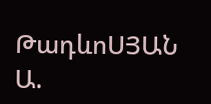ԹադևոՍՅԱՆ Ա.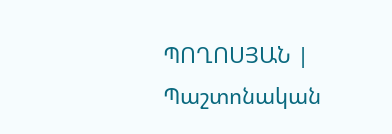ՊՈՂՈՍՅԱՆ |
Պաշտոնական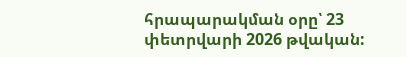հրապարակման օրը՝ 23 փետրվարի 2026 թվական: